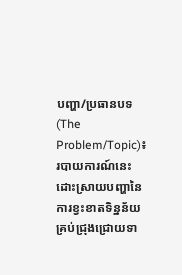បញ្ហា/ប្រធានបទ (The Problem/Topic)៖ របាយការណ៍នេះដោះស្រាយបញ្ហានៃការខ្វះខាតទិន្នន័យគ្រប់ជ្រុងជ្រោយទា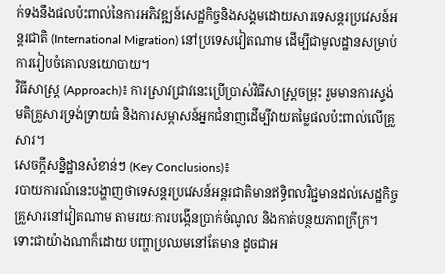ក់ទងនឹងផលប៉ះពាល់នៃការអភិវឌ្ឍន៍សេដ្ឋកិច្ចនិងសង្គមដោយសារទេសន្តរប្រវេសន៍អន្តរជាតិ (International Migration) នៅប្រទេសវៀតណាម ដើម្បីជាមូលដ្ឋានសម្រាប់ការរៀបចំគោលនយោបាយ។
វិធីសាស្ត្រ (Approach)៖ ការស្រាវជ្រាវនេះប្រើប្រាស់វិធីសាស្ត្រចម្រុះ រួមមានការស្ទង់មតិគ្រួសារទ្រង់ទ្រាយធំ និងការសម្ភាសន៍អ្នកជំនាញដើម្បីវាយតម្លៃផលប៉ះពាល់លើគ្រួសារ។
សេចក្តីសន្និដ្ឋានសំខាន់ៗ (Key Conclusions)៖
របាយការណ៍នេះបង្ហាញថាទេសន្តរប្រវេសន៍អន្តរជាតិមានឥទ្ធិពលវិជ្ជមានដល់សេដ្ឋកិច្ចគ្រួសារនៅវៀតណាម តាមរយៈការបង្កើនប្រាក់ចំណូល និងកាត់បន្ថយភាពក្រីក្រ។ ទោះជាយ៉ាងណាក៏ដោយ បញ្ហាប្រឈមនៅតែមាន ដូចជាអ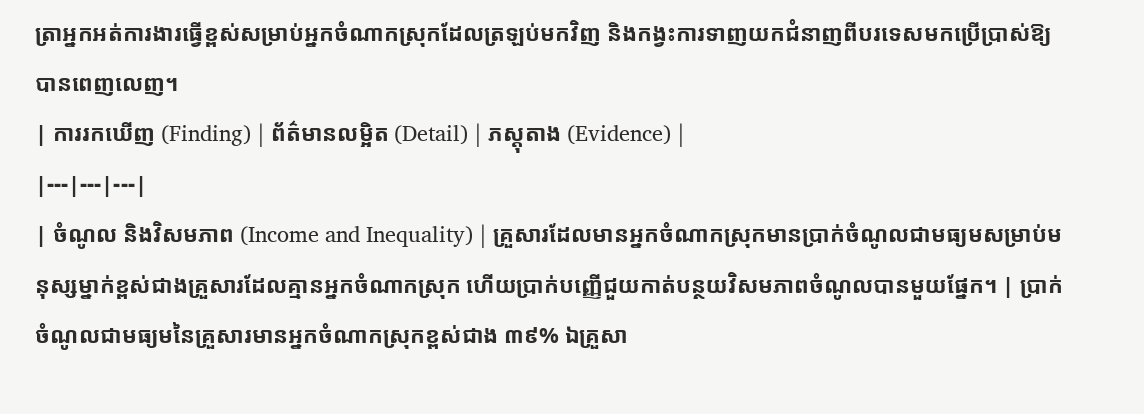ត្រាអ្នកអត់ការងារធ្វើខ្ពស់សម្រាប់អ្នកចំណាកស្រុកដែលត្រឡប់មកវិញ និងកង្វះការទាញយកជំនាញពីបរទេសមកប្រើប្រាស់ឱ្យបានពេញលេញ។
| ការរកឃើញ (Finding) | ព័ត៌មានលម្អិត (Detail) | ភស្តុតាង (Evidence) |
|---|---|---|
| ចំណូល និងវិសមភាព (Income and Inequality) | គ្រួសារដែលមានអ្នកចំណាកស្រុកមានប្រាក់ចំណូលជាមធ្យមសម្រាប់មនុស្សម្នាក់ខ្ពស់ជាងគ្រួសារដែលគ្មានអ្នកចំណាកស្រុក ហើយប្រាក់បញ្ញើជួយកាត់បន្ថយវិសមភាពចំណូលបានមួយផ្នែក។ | ប្រាក់ចំណូលជាមធ្យមនៃគ្រួសារមានអ្នកចំណាកស្រុកខ្ពស់ជាង ៣៩% ឯគ្រួសា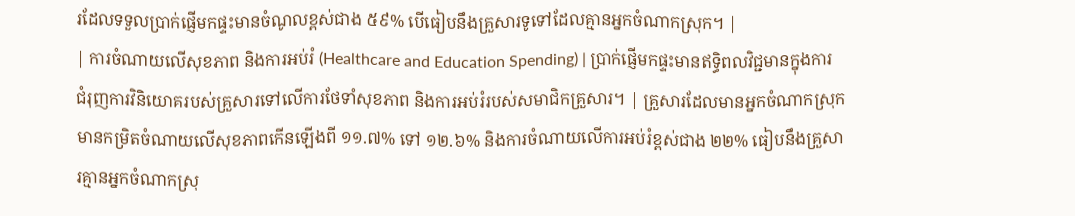រដែលទទួលប្រាក់ផ្ញើមកផ្ទះមានចំណូលខ្ពស់ជាង ៥៩% បើធៀបនឹងគ្រួសារទូទៅដែលគ្មានអ្នកចំណាកស្រុក។ |
| ការចំណាយលើសុខភាព និងការអប់រំ (Healthcare and Education Spending) | ប្រាក់ផ្ញើមកផ្ទះមានឥទ្ធិពលវិជ្ជមានក្នុងការជំរុញការវិនិយោគរបស់គ្រួសារទៅលើការថែទាំសុខភាព និងការអប់រំរបស់សមាជិកគ្រួសារ។ | គ្រួសារដែលមានអ្នកចំណាកស្រុកមានកម្រិតចំណាយលើសុខភាពកើនឡើងពី ១១.៧% ទៅ ១២.៦% និងការចំណាយលើការអប់រំខ្ពស់ជាង ២២% ធៀបនឹងគ្រួសារគ្មានអ្នកចំណាកស្រុ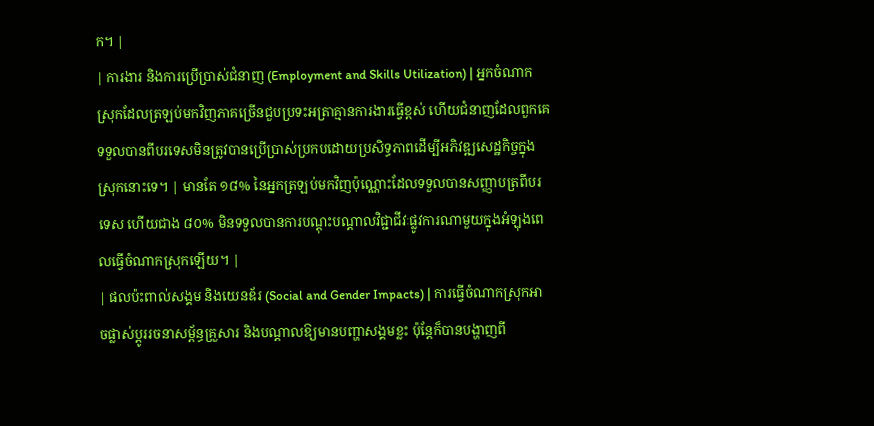ក។ |
| ការងារ និងការប្រើប្រាស់ជំនាញ (Employment and Skills Utilization) | អ្នកចំណាកស្រុកដែលត្រឡប់មកវិញភាគច្រើនជួបប្រទះអត្រាគ្មានការងារធ្វើខ្ពស់ ហើយជំនាញដែលពួកគេទទួលបានពីបរទេសមិនត្រូវបានប្រើប្រាស់ប្រកបដោយប្រសិទ្ធភាពដើម្បីអភិវឌ្ឍសេដ្ឋកិច្ចក្នុងស្រុកនោះទេ។ | មានតែ ១៨% នៃអ្នកត្រឡប់មកវិញប៉ុណ្ណោះដែលទទួលបានសញ្ញាបត្រពីបរទេស ហើយជាង ៨០% មិនទទួលបានការបណ្តុះបណ្តាលវិជ្ជាជីវៈផ្លូវការណាមួយក្នុងអំឡុងពេលធ្វើចំណាកស្រុកឡើយ។ |
| ផលប៉ះពាល់សង្គម និងយេនឌ័រ (Social and Gender Impacts) | ការធ្វើចំណាកស្រុកអាចផ្លាស់ប្តូររចនាសម្ព័ន្ធគ្រួសារ និងបណ្តាលឱ្យមានបញ្ហាសង្គមខ្លះ ប៉ុន្តែក៏បានបង្ហាញពី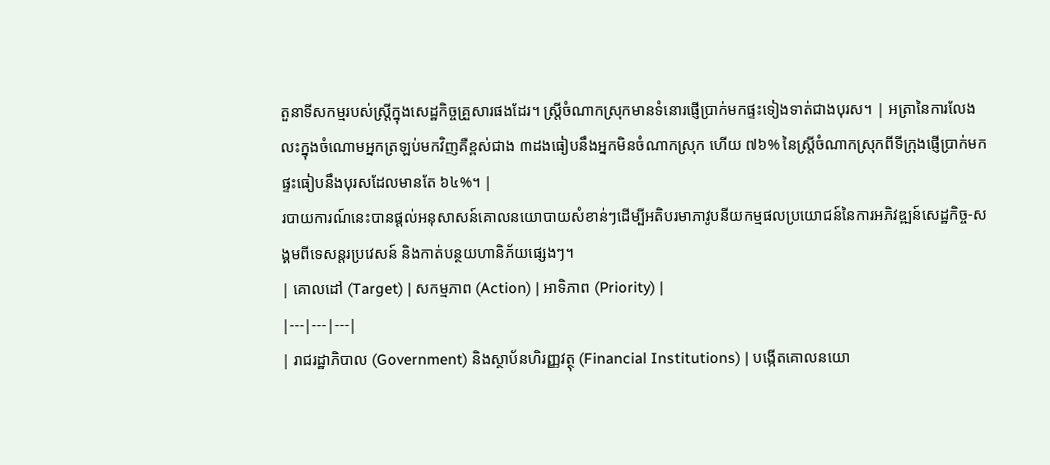តួនាទីសកម្មរបស់ស្ត្រីក្នុងសេដ្ឋកិច្ចគ្រួសារផងដែរ។ ស្ត្រីចំណាកស្រុកមានទំនោរផ្ញើប្រាក់មកផ្ទះទៀងទាត់ជាងបុរស។ | អត្រានៃការលែងលះក្នុងចំណោមអ្នកត្រឡប់មកវិញគឺខ្ពស់ជាង ៣ដងធៀបនឹងអ្នកមិនចំណាកស្រុក ហើយ ៧៦% នៃស្ត្រីចំណាកស្រុកពីទីក្រុងផ្ញើប្រាក់មកផ្ទះធៀបនឹងបុរសដែលមានតែ ៦៤%។ |
របាយការណ៍នេះបានផ្តល់អនុសាសន៍គោលនយោបាយសំខាន់ៗដើម្បីអតិបរមាភាវូបនីយកម្មផលប្រយោជន៍នៃការអភិវឌ្ឍន៍សេដ្ឋកិច្ច-សង្គមពីទេសន្តរប្រវេសន៍ និងកាត់បន្ថយហានិភ័យផ្សេងៗ។
| គោលដៅ (Target) | សកម្មភាព (Action) | អាទិភាព (Priority) |
|---|---|---|
| រាជរដ្ឋាភិបាល (Government) និងស្ថាប័នហិរញ្ញវត្ថុ (Financial Institutions) | បង្កើតគោលនយោ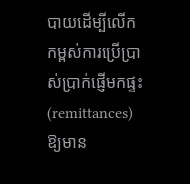បាយដើម្បីលើកកម្ពស់ការប្រើប្រាស់ប្រាក់ផ្ញើមកផ្ទះ (remittances) ឱ្យមាន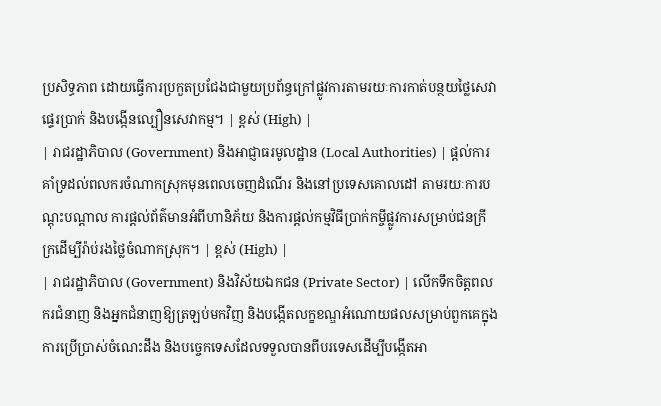ប្រសិទ្ធភាព ដោយធ្វើការប្រកួតប្រជែងជាមួយប្រព័ន្ធក្រៅផ្លូវការតាមរយៈការកាត់បន្ថយថ្លៃសេវាផ្ទេរប្រាក់ និងបង្កើនល្បឿនសេវាកម្ម។ | ខ្ពស់ (High) |
| រាជរដ្ឋាភិបាល (Government) និងអាជ្ញាធរមូលដ្ឋាន (Local Authorities) | ផ្តល់ការគាំទ្រដល់ពលករចំណាកស្រុកមុនពេលចេញដំណើរ និងនៅប្រទេសគោលដៅ តាមរយៈការបណ្តុះបណ្តាល ការផ្តល់ព័ត៌មានអំពីហានិភ័យ និងការផ្តល់កម្មវិធីប្រាក់កម្ចីផ្លូវការសម្រាប់ជនក្រីក្រដើម្បីរ៉ាប់រងថ្លៃចំណាកស្រុក។ | ខ្ពស់ (High) |
| រាជរដ្ឋាភិបាល (Government) និងវិស័យឯកជន (Private Sector) | លើកទឹកចិត្តពលករជំនាញ និងអ្នកជំនាញឱ្យត្រឡប់មកវិញ និងបង្កើតលក្ខខណ្ឌអំណោយផលសម្រាប់ពួកគេក្នុងការប្រើប្រាស់ចំណេះដឹង និងបច្ចេកទេសដែលទទួលបានពីបរទេសដើម្បីបង្កើតអា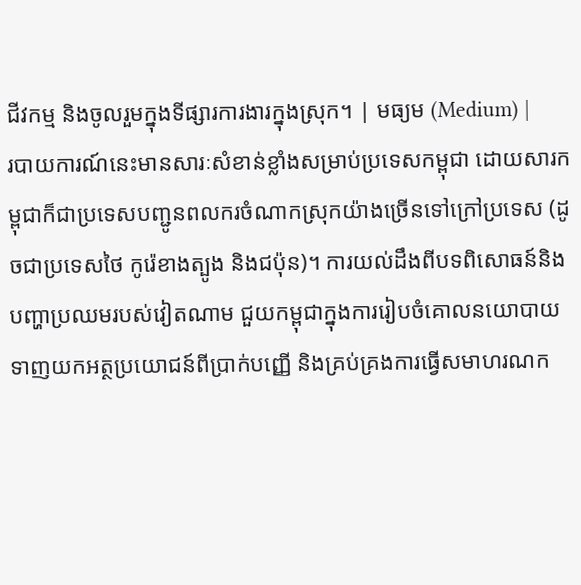ជីវកម្ម និងចូលរួមក្នុងទីផ្សារការងារក្នុងស្រុក។ | មធ្យម (Medium) |
របាយការណ៍នេះមានសារៈសំខាន់ខ្លាំងសម្រាប់ប្រទេសកម្ពុជា ដោយសារកម្ពុជាក៏ជាប្រទេសបញ្ជូនពលករចំណាកស្រុកយ៉ាងច្រើនទៅក្រៅប្រទេស (ដូចជាប្រទេសថៃ កូរ៉េខាងត្បូង និងជប៉ុន)។ ការយល់ដឹងពីបទពិសោធន៍និងបញ្ហាប្រឈមរបស់វៀតណាម ជួយកម្ពុជាក្នុងការរៀបចំគោលនយោបាយទាញយកអត្ថប្រយោជន៍ពីប្រាក់បញ្ញើ និងគ្រប់គ្រងការធ្វើសមាហរណក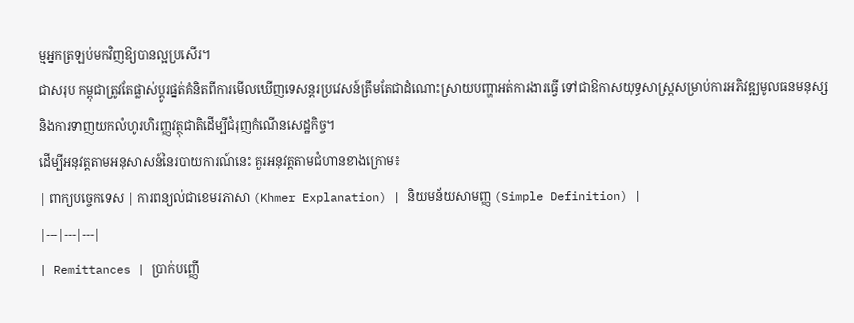ម្មអ្នកត្រឡប់មកវិញឱ្យបានល្អប្រសើរ។
ជាសរុប កម្ពុជាត្រូវតែផ្លាស់ប្តូរផ្នត់គំនិតពីការមើលឃើញទេសន្តរប្រវេសន៍ត្រឹមតែជាដំណោះស្រាយបញ្ហាអត់ការងារធ្វើ ទៅជាឱកាសយុទ្ធសាស្ត្រសម្រាប់ការអភិវឌ្ឍមូលធនមនុស្ស និងការទាញយកលំហូរហិរញ្ញវត្ថុជាតិដើម្បីជំរុញកំណើនសេដ្ឋកិច្ច។
ដើម្បីអនុវត្តតាមអនុសាសន៍នៃរបាយការណ៍នេះ គួរអនុវត្តតាមជំហានខាងក្រោម៖
| ពាក្យបច្ចេកទេស | ការពន្យល់ជាខេមរភាសា (Khmer Explanation) | និយមន័យសាមញ្ញ (Simple Definition) |
|---|---|---|
| Remittances | ប្រាក់បញ្ញើ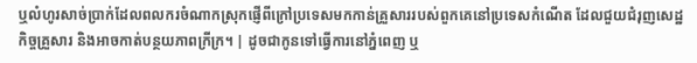ឬលំហូរសាច់ប្រាក់ដែលពលករចំណាកស្រុកផ្ញើពីក្រៅប្រទេសមកកាន់គ្រួសាររបស់ពួកគេនៅប្រទេសកំណើត ដែលជួយជំរុញសេដ្ឋកិច្ចគ្រួសារ និងអាចកាត់បន្ថយភាពក្រីក្រ។ | ដូចជាកូនទៅធ្វើការនៅភ្នំពេញ ឬ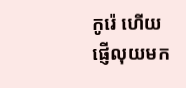កូរ៉េ ហើយផ្ញើលុយមក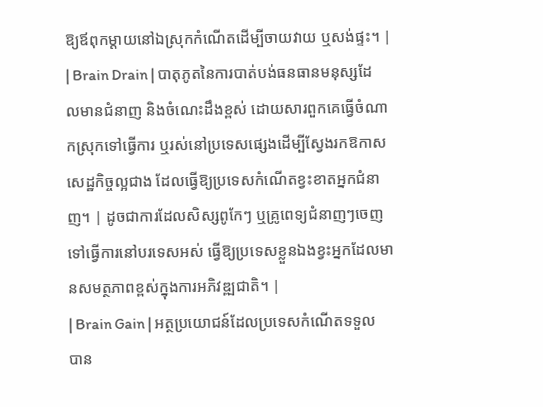ឱ្យឪពុកម្តាយនៅឯស្រុកកំណើតដើម្បីចាយវាយ ឬសង់ផ្ទះ។ |
| Brain Drain | បាតុភូតនៃការបាត់បង់ធនធានមនុស្សដែលមានជំនាញ និងចំណេះដឹងខ្ពស់ ដោយសារពួកគេធ្វើចំណាកស្រុកទៅធ្វើការ ឬរស់នៅប្រទេសផ្សេងដើម្បីស្វែងរកឱកាសសេដ្ឋកិច្ចល្អជាង ដែលធ្វើឱ្យប្រទេសកំណើតខ្វះខាតអ្នកជំនាញ។ | ដូចជាការដែលសិស្សពូកែៗ ឬគ្រូពេទ្យជំនាញៗចេញទៅធ្វើការនៅបរទេសអស់ ធ្វើឱ្យប្រទេសខ្លួនឯងខ្វះអ្នកដែលមានសមត្ថភាពខ្ពស់ក្នុងការអភិវឌ្ឍជាតិ។ |
| Brain Gain | អត្ថប្រយោជន៍ដែលប្រទេសកំណើតទទួលបាន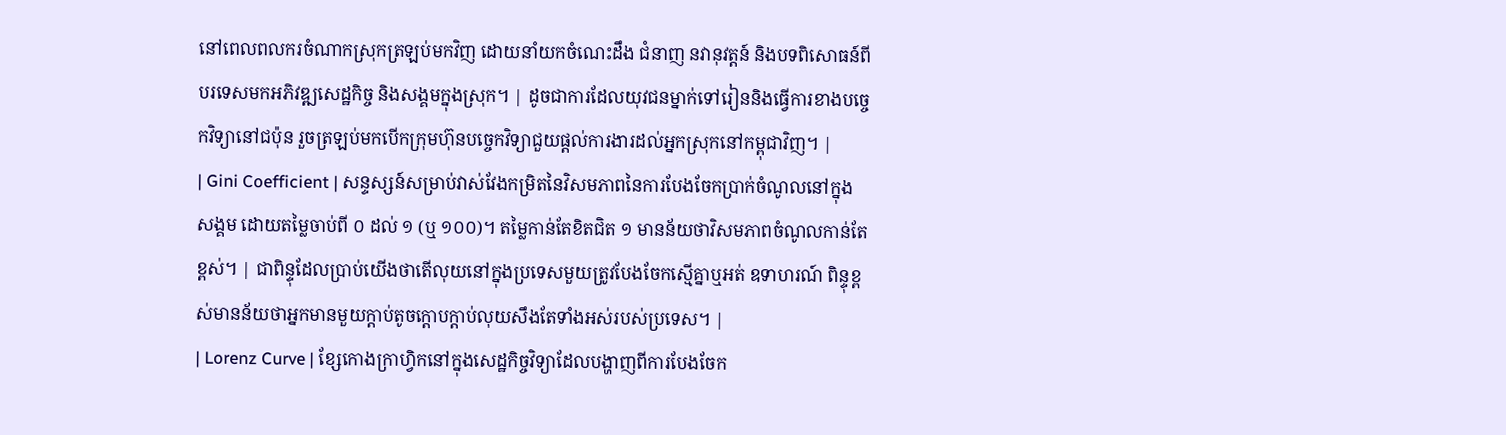នៅពេលពលករចំណាកស្រុកត្រឡប់មកវិញ ដោយនាំយកចំណេះដឹង ជំនាញ នវានុវត្តន៍ និងបទពិសោធន៍ពីបរទេសមកអភិវឌ្ឍសេដ្ឋកិច្ច និងសង្គមក្នុងស្រុក។ | ដូចជាការដែលយុវជនម្នាក់ទៅរៀននិងធ្វើការខាងបច្ចេកវិទ្យានៅជប៉ុន រួចត្រឡប់មកបើកក្រុមហ៊ុនបច្ចេកវិទ្យាជួយផ្តល់ការងារដល់អ្នកស្រុកនៅកម្ពុជាវិញ។ |
| Gini Coefficient | សន្ទស្សន៍សម្រាប់វាស់វែងកម្រិតនៃវិសមភាពនៃការបែងចែកប្រាក់ចំណូលនៅក្នុងសង្គម ដោយតម្លៃចាប់ពី ០ ដល់ ១ (ឬ ១០០)។ តម្លៃកាន់តែខិតជិត ១ មានន័យថាវិសមភាពចំណូលកាន់តែខ្ពស់។ | ជាពិន្ទុដែលប្រាប់យើងថាតើលុយនៅក្នុងប្រទេសមួយត្រូវបែងចែកស្មើគ្នាឬអត់ ឧទាហរណ៍ ពិន្ទុខ្ពស់មានន័យថាអ្នកមានមួយក្តាប់តូចក្តោបក្តាប់លុយសឹងតែទាំងអស់របស់ប្រទេស។ |
| Lorenz Curve | ខ្សែកោងក្រាហ្វិកនៅក្នុងសេដ្ឋកិច្ចវិទ្យាដែលបង្ហាញពីការបែងចែក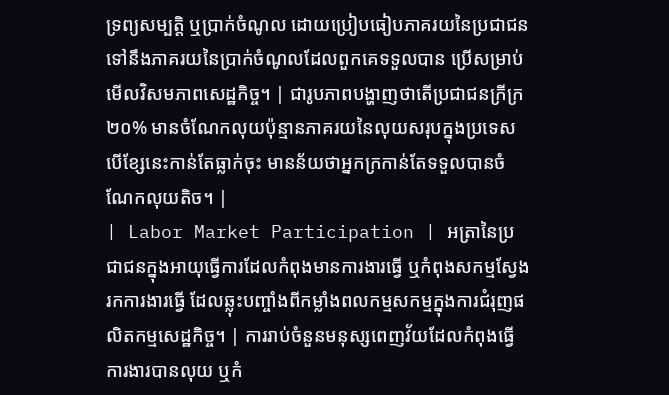ទ្រព្យសម្បត្តិ ឬប្រាក់ចំណូល ដោយប្រៀបធៀបភាគរយនៃប្រជាជនទៅនឹងភាគរយនៃប្រាក់ចំណូលដែលពួកគេទទួលបាន ប្រើសម្រាប់មើលវិសមភាពសេដ្ឋកិច្ច។ | ជារូបភាពបង្ហាញថាតើប្រជាជនក្រីក្រ២០% មានចំណែកលុយប៉ុន្មានភាគរយនៃលុយសរុបក្នុងប្រទេស បើខ្សែនេះកាន់តែធ្លាក់ចុះ មានន័យថាអ្នកក្រកាន់តែទទួលបានចំណែកលុយតិច។ |
| Labor Market Participation | អត្រានៃប្រជាជនក្នុងអាយុធ្វើការដែលកំពុងមានការងារធ្វើ ឬកំពុងសកម្មស្វែងរកការងារធ្វើ ដែលឆ្លុះបញ្ចាំងពីកម្លាំងពលកម្មសកម្មក្នុងការជំរុញផលិតកម្មសេដ្ឋកិច្ច។ | ការរាប់ចំនួនមនុស្សពេញវ័យដែលកំពុងធ្វើការងារបានលុយ ឬកំ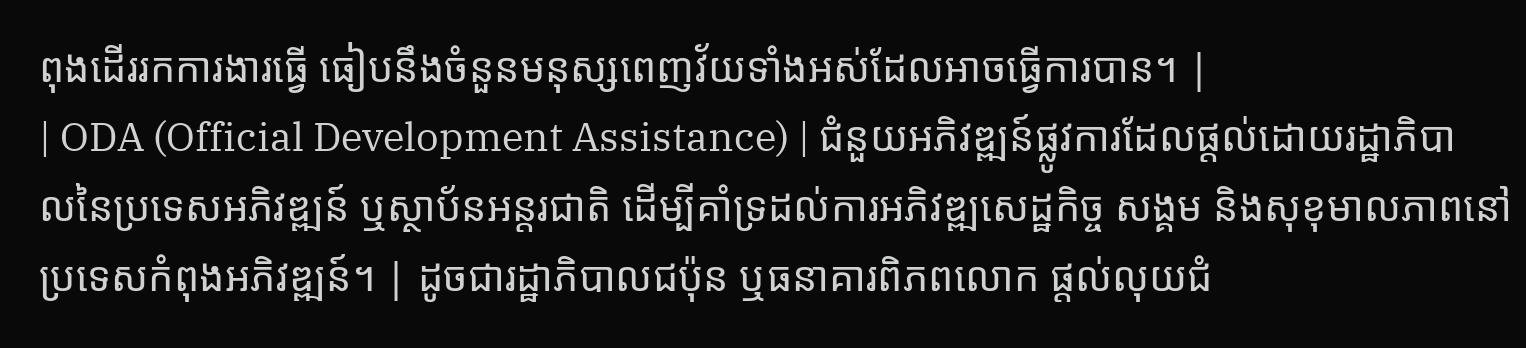ពុងដើររកការងារធ្វើ ធៀបនឹងចំនួនមនុស្សពេញវ័យទាំងអស់ដែលអាចធ្វើការបាន។ |
| ODA (Official Development Assistance) | ជំនួយអភិវឌ្ឍន៍ផ្លូវការដែលផ្តល់ដោយរដ្ឋាភិបាលនៃប្រទេសអភិវឌ្ឍន៍ ឬស្ថាប័នអន្តរជាតិ ដើម្បីគាំទ្រដល់ការអភិវឌ្ឍសេដ្ឋកិច្ច សង្គម និងសុខុមាលភាពនៅប្រទេសកំពុងអភិវឌ្ឍន៍។ | ដូចជារដ្ឋាភិបាលជប៉ុន ឬធនាគារពិភពលោក ផ្តល់លុយជំ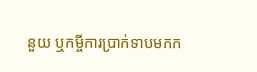នួយ ឬកម្ចីការប្រាក់ទាបមកក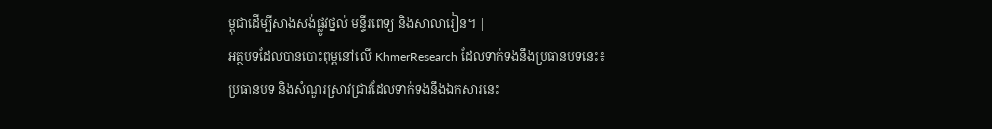ម្ពុជាដើម្បីសាងសង់ផ្លូវថ្នល់ មន្ទីរពេទ្យ និងសាលារៀន។ |
អត្ថបទដែលបានបោះពុម្ពនៅលើ KhmerResearch ដែលទាក់ទងនឹងប្រធានបទនេះ៖
ប្រធានបទ និងសំណួរស្រាវជ្រាវដែលទាក់ទងនឹងឯកសារនេះ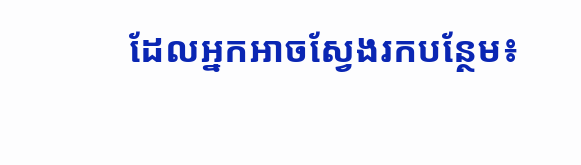ដែលអ្នកអាចស្វែងរកបន្ថែម៖